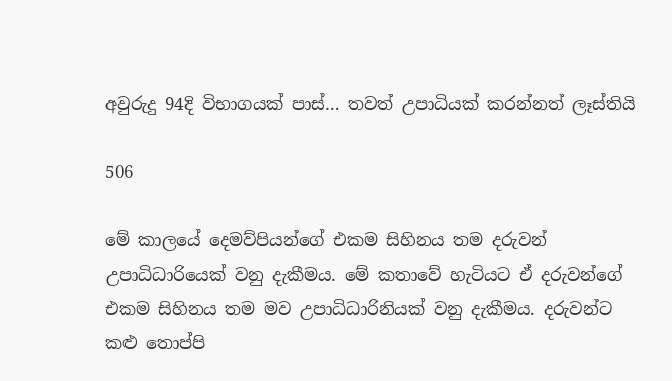අවුරුදු 94දි විභාගයක් පාස්… තවත් උපාධියක් කරන්නත් ලෑස්තියි

506

මේ කාලයේ දෙමව්පියන්ගේ එකම සිහිනය තම දරුවන් උපාධිධාරියෙක් වනු දැකීමය. මේ කතාවේ හැටියට ඒ දරුවන්ගේ එකම සිහිනය තම මව උපාධිධාරිනියක් වනු දැකීමය. දරුවන්ට කළු තොප්පි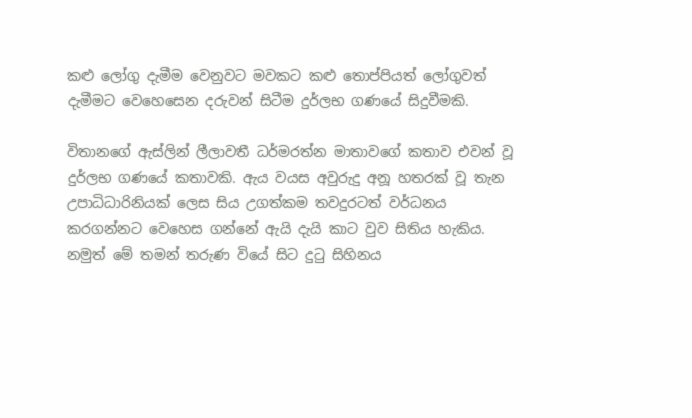කළු ලෝගු දැමීම වෙනුවට මවකට කළු තොප්පියත් ලෝගුවත් දැමීමට වෙහෙසෙන දරුවන් සිටීම දුර්ලභ ගණයේ සිදුවීමකි.

විතානගේ ඇස්ලින් ලීලාවතී ධර්මරත්න මාතාවගේ කතාව එවන් වූ දුර්ලභ ගණයේ කතාවකි. ඇය වයස අවුරුදු අනූ හතරක් වූ තැන උපාධිධාරිනියක් ලෙස සිය උගත්කම තවදුරටත් වර්ධනය කරගන්නට වෙහෙස ගන්නේ ඇයි දැයි කාට වුව සිතිය හැකිය. නමුත් මේ තමන් තරුණ වියේ සිට දුටු සිහිනය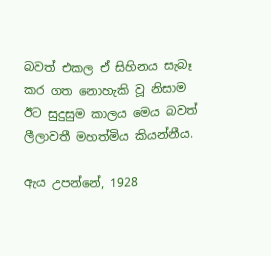බවත් එකල ඒ සිහිනය සැබෑ කර ගත නොහැකි වූ නිසාම ඊට සුදුසුම කාලය මෙය බවත් ලීලාවතී මහත්මිය කියන්නීය.

ඇය උපන්නේ, 1928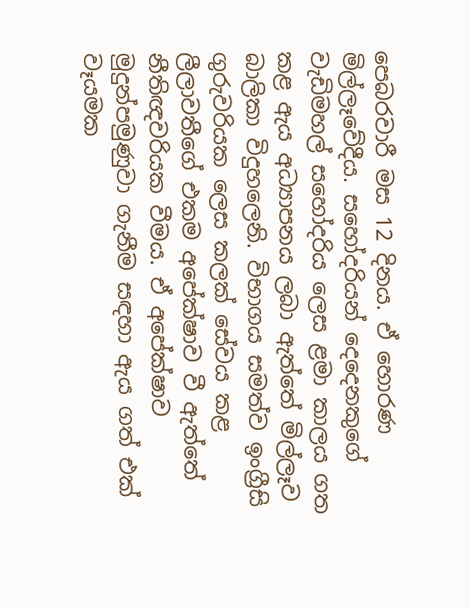පෙබරවාරී මස 12 දිනය. ඒ හොරණ මිල්ලෑවේදීය. සහෝදරියන් දෙදෙනකුගේ වැඩිමහල් සහෝදරිය ලෙස ළමා කාලය ගත කළ ඇය අධ්‍යාපනය ලබා ඇත්තේ මිල්ලෑව බාලිකා විදුහලෙනි. විභාගය සමත්ව ඉංග්‍රීසි ගුරුවරියක ලෙස කලක් සේවය කළ ලීලාවතීගේ එකම අපේක්ෂාව වී ඇත්තේ නීතිඥවරියක වීමය. ඒ අපේක්ෂාව මුදුන්පමුණුවා ගැනීම සඳහා ඇය ගත් එක් වෑයමක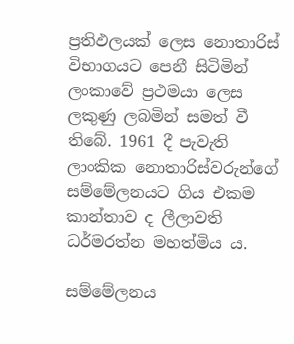ප්‍රතිඵලයක් ලෙස නොතාරිස් විභාගයට පෙනී සිටිමින් ලංකාවේ ප්‍රථමයා ලෙස ලකුණු ලබමින් සමත් වී තිබේ. 1961 දී පැවැති ලාංකික නොතාරිස්වරුන්ගේ සම්මේලනයට ගිය එකම කාන්තාව ද ලීලාවති ධර්මරත්න මහත්මිය ය.

සම්මේලනය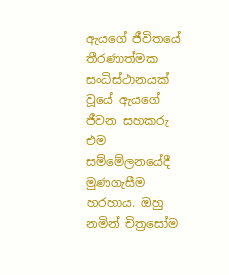ඇයගේ ජීවිතයේ තීරණාත්මක සංධිස්ථානයක් වූයේ ඇයගේ ජීවන සහකරු එම සම්මේලනයේදී මුණගැසීම හරහාය. ඔහු නමින් චිත්‍රසෝම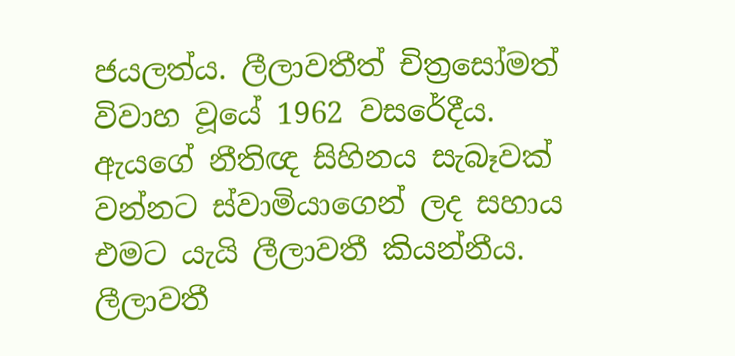ජයලත්ය. ලීලාවතීත් චිත්‍රසෝමත් විවාහ වූයේ 1962 වසරේදීය. ඇයගේ නීතිඥ සිහිනය සැබෑවක් වන්නට ස්වාමියාගෙන් ලද සහාය එමට යැයි ලීලාවතී කියන්නීය. ලීලාවතී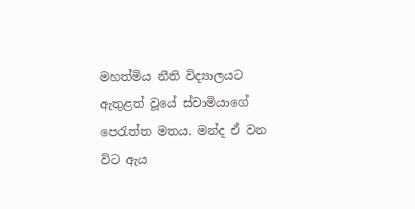මහත්මිය නීති විද්‍යාලයට ඇතුළත් වූයේ ස්වාමියාගේ පෙරැත්ත මතය. මන්ද ඒ වන විට ඇය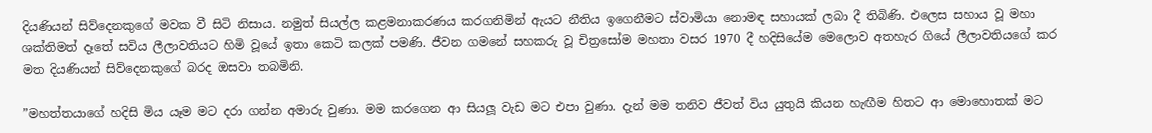දියණියන් සිව්දෙනකුගේ මවක වී සිටි නිසාය. නමුත් සියල්ල කළමනාකරණය කරගනිමින් ඇයට නීතිය ඉගෙනීමට ස්වාමියා නොමඳ සහායක් ලබා දී තිබිණි. එලෙස සහාය වූ මහා ශක්තිමත් දෑතේ සවිය ලීලාවතියට හිමි වූයේ ඉතා කෙටි කලක් පමණි. ජීවන ගමනේ සහකරු වූ චිත්‍රසෝම මහතා වසර 1970 දී හදිසියේම මෙලොව අතහැර ගියේ ලීලාවතියගේ කර මත දියණියන් සිව්දෙනකුගේ බරද ඔසවා තබමිනි.

”මහත්තයාගේ හදිසි මිය යෑම මට දරා ගන්න අමාරු වුණා. මම කරගෙන ආ සියලූ වැඩ මට එපා වුණා. දැන් මම තනිව ජීවත් විය යුතුයි කියන හැඟීම හිතට ආ මොහොතක් මට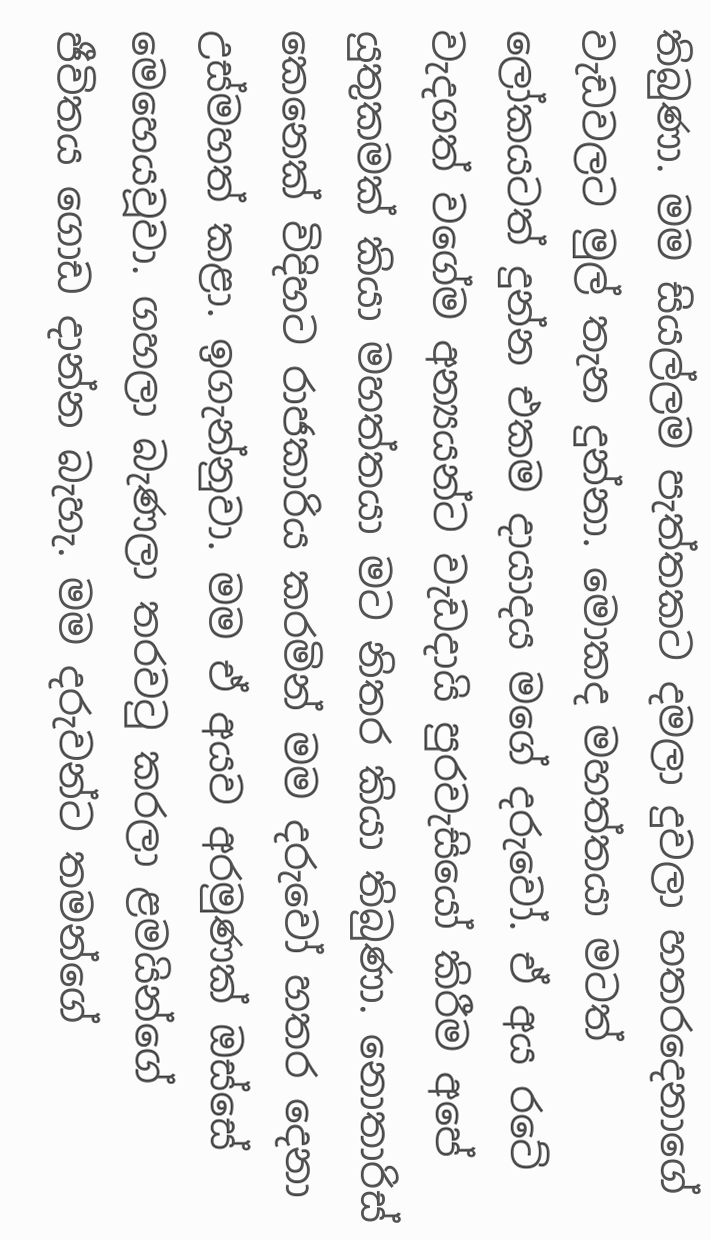තිබුණා. මම සියල්ලම පැත්තකට දමලා දුවලා හතරදෙනාගේ වැඩවලට මුල් තැන දුන්නා. මොකද මහත්තයා මටත් ලෝකයටත් දුන්න එකම දායාදය මගේ දරුවෝ. ඒ අය රටේ වැදගත් වගේම අන්‍යයන්ට වැඩදායි පුරවැසියෝ කිරීම අපේ යුතුකමක් කියා මහත්තයා මට නිතර කියා තිබුණා. නොතාරිස් කෙනෙක් විදිහට රාජකාරිය කරමින් මම දරුවෝ හතර දෙනා උස්මහත් කළා. ඉගැන්නුවා. මම ඒ අයව අරමුණක් ඔස්සේ මෙහෙයවූවා. ගහලා බැණලා තරවටු කරලා ළමයින්ගේ ජීවිතය ගොඩ දාන්න බැහැ. මම දරුවන්ට තමන්ගේ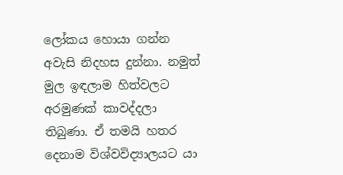ලෝකය හොයා ගන්න අවැසි නිදහස දුන්නා. නමුත් මුල ඉඳලාම හිත්වලට අරමුණක් කාවද්දලා තිබුණා. ඒ තමයි හතර දෙනාම විශ්වවිද්‍යාලයට යා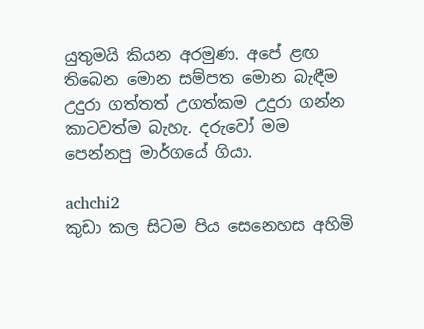යුතුමයි කියන අරමුණ. අපේ ළඟ තිබෙන මොන සම්පත මොන බැඳීම උදුරා ගත්තත් උගත්කම උදුරා ගන්න කාටවත්ම බැහැ. දරුවෝ මම පෙන්නපු මාර්ගයේ ගියා.

achchi2
කුඩා කල සිටම පිය සෙනෙහස අහිමි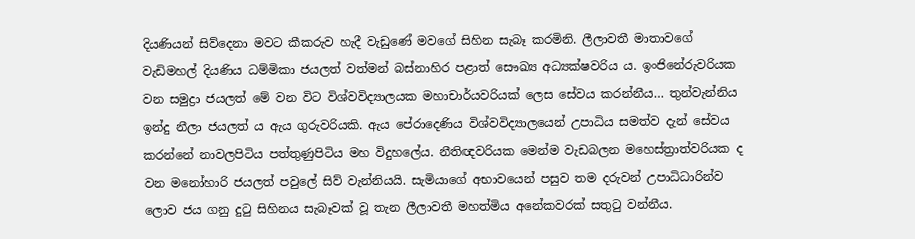දියණියන් සිව්දෙනා මවට කීකරුව හැදී වැඩුණේ මවගේ සිහින සැබෑ කරමිනි. ලීලාවතී මාතාවගේ වැඩිමහල් දියණිය ධම්මිකා ජයලත් වත්මන් බස්නාහිර පළාත් සෞඛ්‍ය අධ්‍යක්ෂවරිය ය. ඉංජිනේරුවරියක වන සමුද්‍රා ජයලත් මේ වන විට විශ්වවිද්‍යාලයක මහාචාර්යවරියක් ලෙස සේවය කරන්නීය… තුන්වැන්නිය ඉන්දු නීලා ජයලත් ය ඇය ගුරුවරියකි. ඇය පේරාදෙණිය විශ්වවිද්‍යාලයෙන් උපාධිය සමත්ව දැන් සේවය කරන්නේ නාවලපිටිය පත්තුණුපිටිය මහ විදුහලේය. නීතිඥවරියක මෙන්ම වැඩබලන මහෙස්ත්‍රාත්වරියක ද වන මනෝහාරි ජයලත් පවුලේ සිව් වැන්නියයි. සැමියාගේ අභාවයෙන් පසුව තම දරුවන් උපාධිධාරින්ව ලොව ජය ගනු දුටු සිහිනය සැබෑවක් වූ තැන ලීලාවතී මහත්මිය අනේකවරක් සතුටු වන්නීය.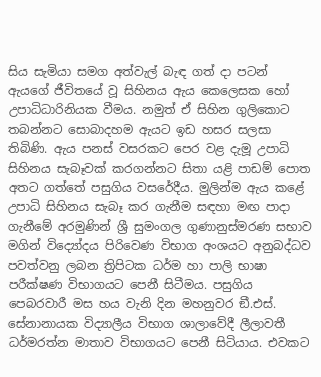සිය සැමියා සමග අත්වැල් බැඳ ගත් දා පටන් ඇයගේ ජීවිතයේ වූ සිහිනය ඇය කෙලෙසක හෝ උපාධිධාරිනියක වීමය. නමුත් ඒ සිහින ගුලිකොට තබන්නට සොබාදහම ඇයට ඉඩ හසර සලසා තිබිණි. ඇය පනස් වසරකට පෙර වළ දැමූ උපාධි සිහිනය සැබෑවක් කරගන්නට සිතා යළි පාඩම් පොත අතට ගත්තේ පසුගිය වසරේදීය. මුලින්ම ඇය කළේ උපාධි සිහිනය සැබෑ කර ගැනීම සඳහා මඟ පාදා ගැනීමේ අරමුණින් ශ්‍රී සුමංගල ගුණානුස්මරණ සභාව මගින් විද්‍යෝදය පිරිවෙණ විභාග අංශයට අනුබද්ධව පවත්වනු ලබන ත්‍රිපිටක ධර්ම හා පාලි භාෂා පරීක්ෂණ විභාගයට පෙනී සිටීමය. පසුගිය පෙබරවාරී මස හය වැනි දින මහනුවර ඞී.එස්. සේනානායක විද්‍යාලීය විභාග ශාලාවේදී ලීලාවතී ධර්මරත්න මාතාව විභාගයට පෙනී සිටියාය. එවකට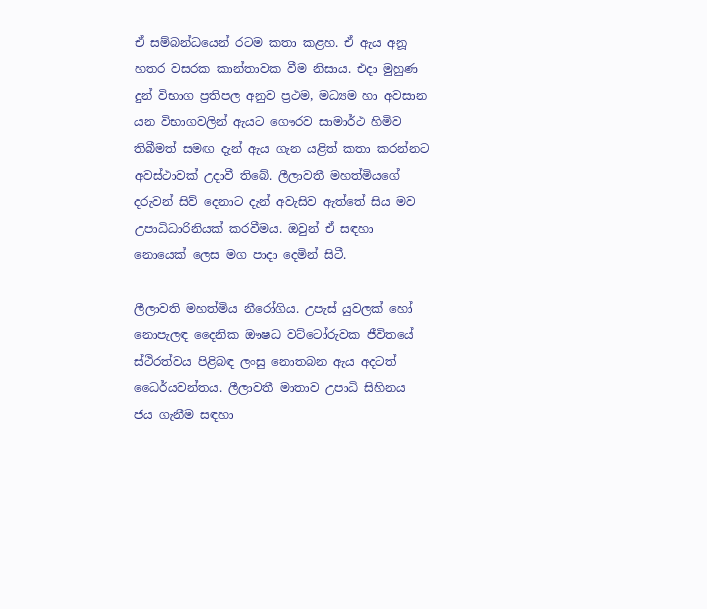ඒ සම්බන්ධයෙන් රටම කතා කළහ. ඒ ඇය අනූ හතර වසරක කාන්තාවක වීම නිසාය. එදා මුහුණ දුන් විභාග ප්‍රතිපල අනුව ප්‍රථම, මධ්‍යම හා අවසාන යන විභාගවලින් ඇයට ගෞරව සාමාර්ථ හිමිව තිබීමත් සමඟ දැන් ඇය ගැන යළිත් කතා කරන්නට අවස්ථාවක් උදාවී තිබේ. ලීලාවතී මහත්මියගේ දරුවන් සිව් දෙනාට දැන් අවැසිව ඇත්තේ සිය මව උපාධිධාරිනියක් කරවීමය. ඔවුන් ඒ සඳහා නොයෙක් ලෙස මග පාදා දෙමින් සිටී.

ලීලාවති මහත්මිය නීරෝගිය. උපැස් යුවලක් හෝ නොපැලඳ දෛනික ඖෂධ වට්ටෝරුවක ජීවිතයේ ස්ථිරත්වය පිළිබඳ ලංසු නොතබන ඇය අදටත් ධෛර්යවන්තය. ලීලාවතී මාතාව උපාධි සිහිනය ජය ගැනීම සඳහා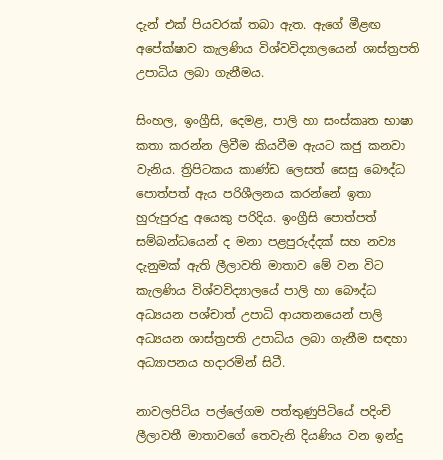දැන් එක් පියවරක් තබා ඇත. ඇගේ මීළඟ අපේක්ෂාව කැලණිය විශ්වවිද්‍යාලයෙන් ශාස්ත්‍රපති උපාධිය ලබා ගැනීමය.

සිංහල, ඉංග්‍රීසි, දෙමළ, පාලි හා සංස්කෘත භාෂා කතා කරන්න ලිවීම කියවීම ඇයට කජු කනවා වැනිය. ත්‍රිපිටකය කාණ්ඩ ලෙසත් සෙසු බෞද්ධ පොත්පත් ඇය පරිශීලනය කරන්නේ ඉතා හුරුපුරුදු අයෙකු පරිදිය. ඉංග්‍රීසි පොත්පත් සම්බන්ධයෙන් ද මනා පළපුරුද්දක් සහ නව්‍ය දැනුමක් ඇති ලීලාවති මාතාව මේ වන විට කැලණිය විශ්වවිද්‍යාලයේ පාලි හා බෞද්ධ අධ්‍යයන පශ්චාත් උපාධි ආයතනයෙන් පාලි අධ්‍යයන ශාස්ත්‍රපති උපාධිය ලබා ගැනීම සඳහා අධ්‍යාපනය හදාරමින් සිටී.

නාවලපිටිය පල්ලේගම පත්තුණුපිටියේ පදිංචි ලීලාවතී මාතාවගේ තෙවැනි දියණිය වන ඉන්දු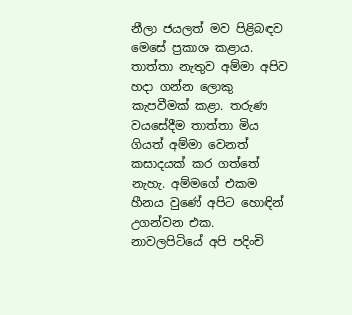නීලා ජයලත් මව පිළිබඳව මෙසේ ප්‍රකාශ කළාය. තාත්තා නැතුව අම්මා අපිව හදා ගන්න ලොකු කැපවීමක් කළා. තරුණ වයසේදීම තාත්තා මිය ගියත් අම්මා වෙනත් කසාදයක් කර ගත්තේ නැහැ. අම්මගේ එකම හීනය වුණේ අපිට හොඳින් උගන්වන එක. නාවලපිටියේ අපි පදිංචි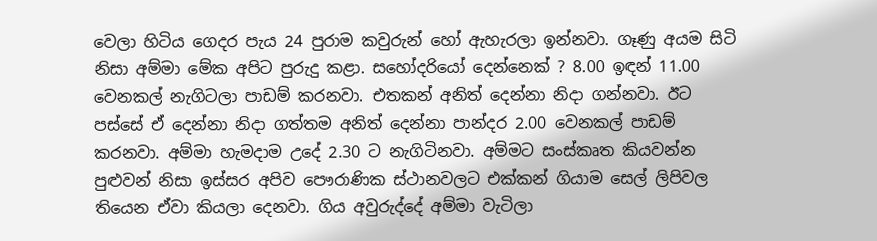වෙලා හිටිය ගෙදර පැය 24 පුරාම කවුරුන් හෝ ඇහැරලා ඉන්නවා. ගෑණු අයම සිටි නිසා අම්මා මේක අපිට පුරුදු කළා. සහෝදරියෝ දෙන්නෙක් ? 8.00 ඉඳන් 11.00 වෙනකල් නැගිටලා පාඩම් කරනවා. එතකන් අනිත් දෙන්නා නිදා ගන්නවා. ඊට පස්සේ ඒ දෙන්නා නිදා ගත්තම අනිත් දෙන්නා පාන්දර 2.00 වෙනකල් පාඩම් කරනවා. අම්මා හැමදාම උදේ 2.30 ට නැගිටිනවා. අම්මට සංස්කෘත කියවන්න පුළුවන් නිසා ඉස්සර අපිව පෞරාණික ස්ථානවලට එක්කන් ගියාම සෙල් ලිපිවල තියෙන ඒවා කියලා දෙනවා. ගිය අවුරුද්දේ අම්මා වැටිලා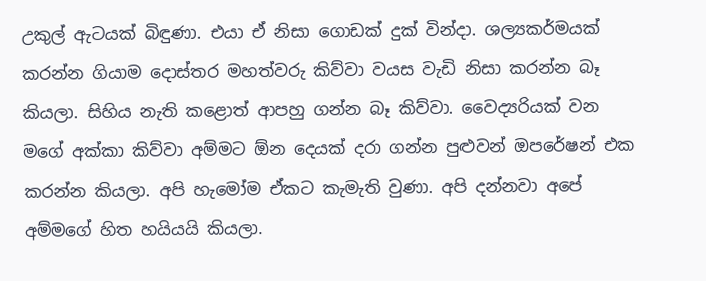උකුල් ඇටයක් බිඳුණා. එයා ඒ නිසා ගොඩක් දුක් වින්දා. ශල්‍යකර්මයක් කරන්න ගියාම දොස්තර මහත්වරු කිව්වා වයස වැඩි නිසා කරන්න බෑ කියලා. සිහිය නැති කළොත් ආපහු ගන්න බෑ කිව්වා. වෛද්‍යරියක් වන මගේ අක්කා කිව්වා අම්මට ඕන දෙයක් දරා ගන්න පුළුවන් ඔපරේෂන් එක කරන්න කියලා. අපි හැමෝම ඒකට කැමැති වුණා. අපි දන්නවා අපේ අම්මගේ හිත හයියයි කියලා.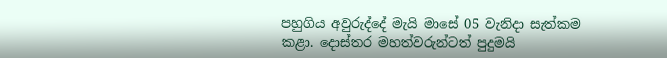පහුගිය අවුරුද්දේ මැයි මාසේ 05 වැනිදා සැත්කම කළා. දොස්තර මහත්වරුන්ටත් පුදුමයි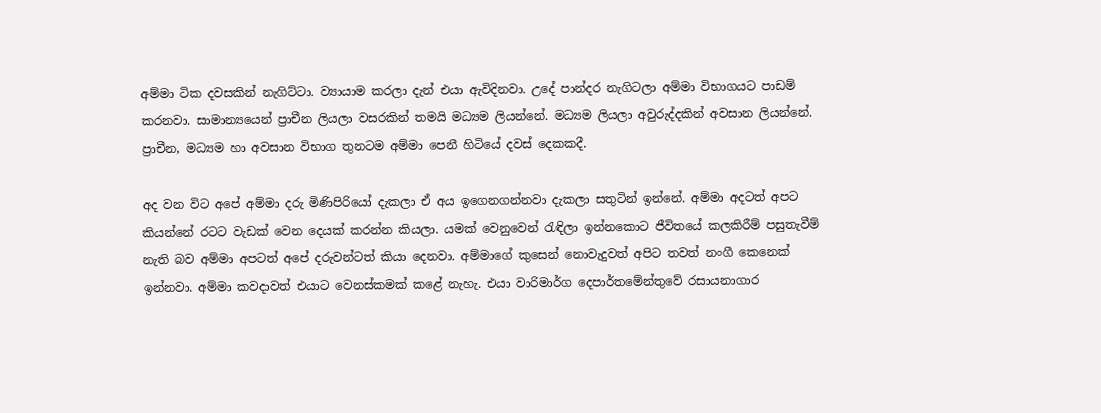අම්මා ටික දවසකින් නැගිට්ටා. ව්‍යායාම කරලා දැන් එයා ඇවිදිනවා. උදේ පාන්දර නැගිටලා අම්මා විභාගයට පාඩම් කරනවා. සාමාන්‍යයෙන් ප්‍රාචීන ලියලා වසරකින් තමයි මධ්‍යම ලියන්නේ. මධ්‍යම ලියලා අවුරුද්දකින් අවසාන ලියන්නේ. ප්‍රාචීන, මධ්‍යම හා අවසාන විභාග තුනටම අම්මා පෙනී හිටියේ දවස් දෙකකදී.

අද වන විට අපේ අම්මා දරු මිණිපිරියෝ දැකලා ඒ අය ඉගෙනගන්නවා දැකලා සතුටින් ඉන්නේ. අම්මා අදටත් අපට කියන්නේ රටට වැඩක් වෙන දෙයක් කරන්න කියලා. යමක් වෙනුවෙන් රැඳිලා ඉන්නකොට ජීවිතයේ කලකිරීම් පසුතැවීම් නැති බව අම්මා අපටත් අපේ දරුවන්ටත් කියා දෙනවා. අම්මාගේ කුසෙන් නොවැදුවත් අපිට තවත් නංගී කෙනෙක් ඉන්නවා. අම්මා කවදාවත් එයාට වෙනස්කමක් කළේ නැහැ. එයා වාරිමාර්ග දෙපාර්තමේන්තුවේ රසායනාගාර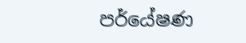පර්යේෂණ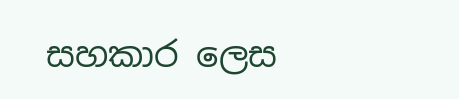සහකාර ලෙස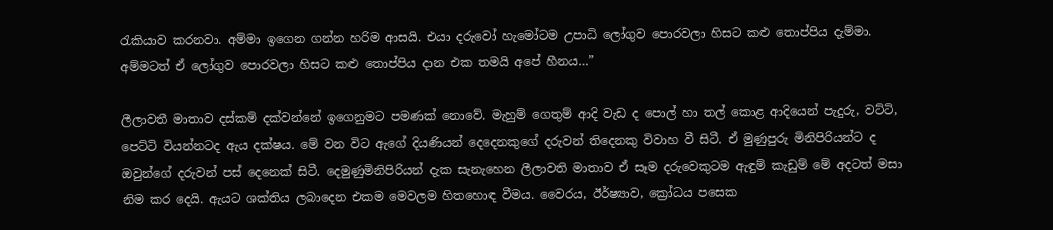රැකියාව කරනවා. අම්මා ඉගෙන ගන්න හරිම ආසයි. එයා දරුවෝ හැමෝටම උපාධි ලෝගුව පොරවලා හිසට කළු තොප්පිය දැම්මා. අම්මටත් ඒ ලෝගුව පොරවලා හිසට කළු තොප්පිය දාන එක තමයි අපේ හීනය…”

ලීලාවතී මාතාව දස්කම් දක්වන්නේ ඉගෙනුමට පමණක් නොවේ. මැහුම් ගෙතුම් ආදි වැඩ ද පොල් හා තල් කොළ ආදියෙන් පැදුරු, වට්ටි, පෙට්ටි වියන්නටද ඇය දක්ෂය. මේ වන විට ඇගේ දියණියන් දෙදෙනකුගේ දරුවන් තිදෙනකු විවාහ වී සිටී. ඒ මුණුපුරු මිනිපිරියන්ට ද ඔවුන්ගේ දරුවන් පස් දෙනෙක් සිටී. දෙමුණුමිනිපිරියන් දැක සැනැහෙන ලීලාවති මාතාව ඒ සෑම දරුවෙකුටම ඇඳුම් කැඩුම් මේ අදටත් මසා නිම කර දෙයි. ඇයට ශක්තිය ලබාදෙන එකම මෙවලම හිතහොඳ වීමය. වෛරය, ඊර්ෂ්‍යාව, ක්‍රෝධය පසෙක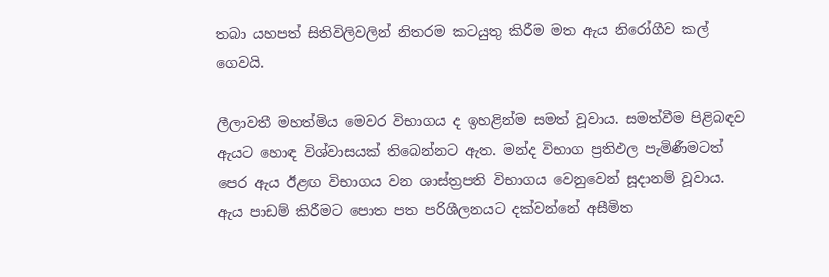තබා යහපත් සිතිවිලිවලින් නිතරම කටයුතු කිරීම මත ඇය නිරෝගීව කල් ගෙවයි.

ලීලාවතී මහත්මිය මෙවර විභාගය ද ඉහළින්ම සමත් වූවාය. සමත්වීම පිළිබඳව ඇයට හොඳ විශ්වාසයක් තිබෙන්නට ඇත. මන්ද විභාග ප්‍රතිඵල පැමිණීමටත් පෙර ඇය ඊළඟ විභාගය වන ශාස්ත්‍රපති විභාගය වෙනුවෙන් සූදානම් වූවාය. ඇය පාඩම් කිරීමට පොත පත පරිශීලනයට දක්වන්නේ අසීමිත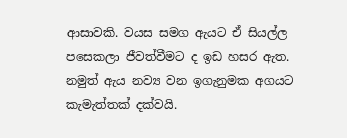ආසාවකි. වයස සමග ඇයට ඒ සියල්ල පසෙකලා ජීවත්වීමට ද ඉඩ හසර ඇත. නමුත් ඇය නව්‍ය වන ඉගැනුමක අගයට කැමැත්තක් දක්වයි.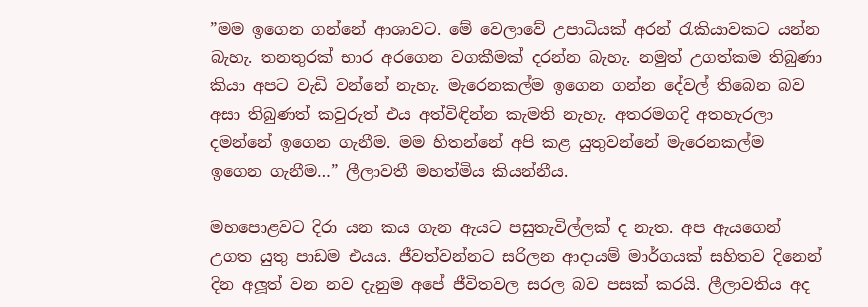”මම ඉගෙන ගන්නේ ආශාවට. මේ වෙලාවේ උපාධියක් අරන් රැකියාවකට යන්න බැහැ. තනතුරක් භාර අරගෙන වගකීමක් දරන්න බැහැ. නමුත් උගත්කම තිබුණා කියා අපට වැඩි වන්නේ නැහැ. මැරෙනකල්ම ඉගෙන ගන්න දේවල් තිබෙන බව අසා තිබුණත් කවුරුත් එය අත්විඳින්න කැමති නැහැ. අතරමගදි අතහැරලා දමන්නේ ඉගෙන ගැනීම. මම හිතන්නේ අපි කළ යුතුවන්නේ මැරෙනකල්ම ඉගෙන ගැනීම…” ලීලාවතී මහත්මිය කියන්නීය.

මහපොළවට දිරා යන කය ගැන ඇයට පසුතැවිල්ලක් ද නැත. අප ඇයගෙන් උගත යුතු පාඩම එයය. ජීවත්වන්නට සරිලන ආදායම් මාර්ගයක් සහිතව දිනෙන් දින අලූත් වන නව දැනුම අපේ ජීවිතවල සරල බව පසක් කරයි. ලීලාවතිය අද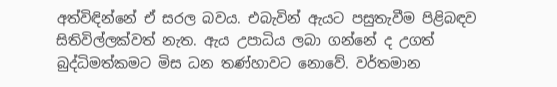අත්විඳින්නේ ඒ සරල බවය. එබැවින් ඇයට පසුතැවීම පිළිබඳව සිතිවිල්ලක්වත් නැත. ඇය උපාධිය ලබා ගන්නේ ද උගත් බුද්ධිමත්කමට මිස ධන තණ්හාවට නොවේ. වර්තමාන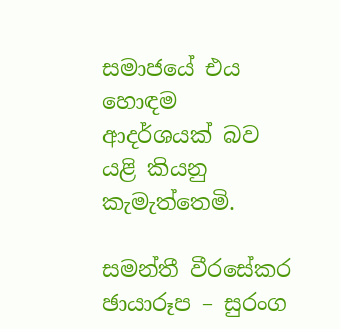සමාජයේ එය හොඳම ආදර්ශයක් බව යළි කියනු කැමැත්තෙමි.

සමන්තී වීරසේකර
ඡායාරූප – සුරංග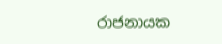රාජනායක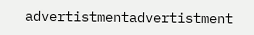advertistmentadvertistment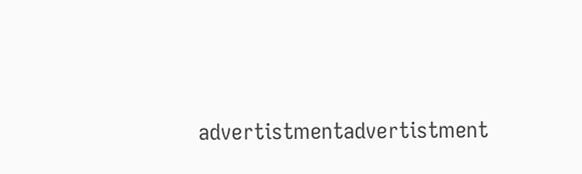advertistmentadvertistment